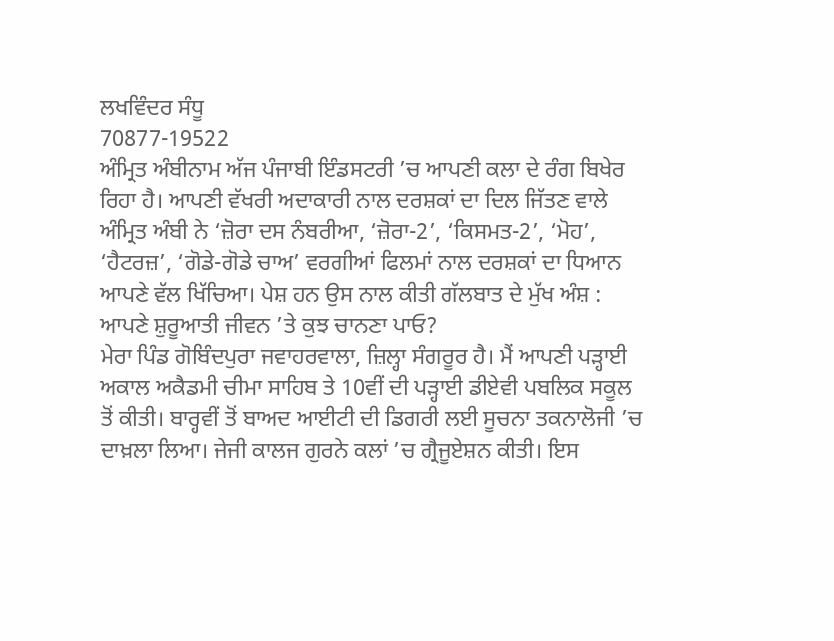ਲਖਵਿੰਦਰ ਸੰਧੂ
70877-19522
ਅੰਮ੍ਰਿਤ ਅੰਬੀਨਾਮ ਅੱਜ ਪੰਜਾਬੀ ਇੰਡਸਟਰੀ ’ਚ ਆਪਣੀ ਕਲਾ ਦੇ ਰੰਗ ਬਿਖੇਰ ਰਿਹਾ ਹੈ। ਆਪਣੀ ਵੱਖਰੀ ਅਦਾਕਾਰੀ ਨਾਲ ਦਰਸ਼ਕਾਂ ਦਾ ਦਿਲ ਜਿੱਤਣ ਵਾਲੇ ਅੰਮ੍ਰਿਤ ਅੰਬੀ ਨੇ ‘ਜ਼ੋਰਾ ਦਸ ਨੰਬਰੀਆ, ‘ਜ਼ੋਰਾ-2’, ‘ਕਿਸਮਤ-2’, ‘ਮੋਹ’, ‘ਹੈਟਰਜ਼’, ‘ਗੋਡੇ-ਗੋਡੇ ਚਾਅ’ ਵਰਗੀਆਂ ਫਿਲਮਾਂ ਨਾਲ ਦਰਸ਼ਕਾਂ ਦਾ ਧਿਆਨ ਆਪਣੇ ਵੱਲ ਖਿੱਚਿਆ। ਪੇਸ਼ ਹਨ ਉਸ ਨਾਲ ਕੀਤੀ ਗੱਲਬਾਤ ਦੇ ਮੁੱਖ ਅੰਸ਼ :
ਆਪਣੇ ਸ਼ੁਰੂਆਤੀ ਜੀਵਨ ’ਤੇ ਕੁਝ ਚਾਨਣਾ ਪਾਓ?
ਮੇਰਾ ਪਿੰਡ ਗੋਬਿੰਦਪੁਰਾ ਜਵਾਹਰਵਾਲਾ, ਜ਼ਿਲ੍ਹਾ ਸੰਗਰੂਰ ਹੈ। ਮੈਂ ਆਪਣੀ ਪੜ੍ਹਾਈ ਅਕਾਲ ਅਕੈਡਮੀ ਚੀਮਾ ਸਾਹਿਬ ਤੇ 10ਵੀਂ ਦੀ ਪੜ੍ਹਾਈ ਡੀਏਵੀ ਪਬਲਿਕ ਸਕੂਲ ਤੋਂ ਕੀਤੀ। ਬਾਰ੍ਹਵੀਂ ਤੋਂ ਬਾਅਦ ਆਈਟੀ ਦੀ ਡਿਗਰੀ ਲਈ ਸੂਚਨਾ ਤਕਨਾਲੋਜੀ ’ਚ ਦਾਖ਼ਲਾ ਲਿਆ। ਜੇਜੀ ਕਾਲਜ ਗੁਰਨੇ ਕਲਾਂ ’ਚ ਗ੍ਰੈਜੂਏਸ਼ਨ ਕੀਤੀ। ਇਸ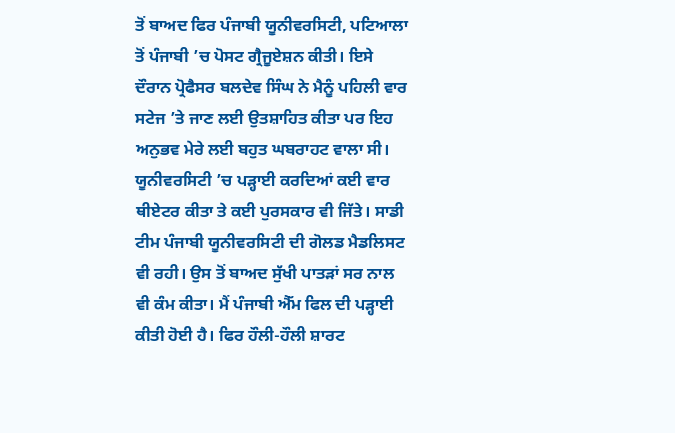ਤੋਂ ਬਾਅਦ ਫਿਰ ਪੰਜਾਬੀ ਯੂਨੀਵਰਸਿਟੀ, ਪਟਿਆਲਾ ਤੋਂ ਪੰਜਾਬੀ ’ਚ ਪੋਸਟ ਗ੍ਰੈਜੂਏਸ਼ਨ ਕੀਤੀ। ਇਸੇ ਦੌਰਾਨ ਪ੍ਰੋਫੈਸਰ ਬਲਦੇਵ ਸਿੰਘ ਨੇ ਮੈਨੂੰ ਪਹਿਲੀ ਵਾਰ ਸਟੇਜ ’ਤੇ ਜਾਣ ਲਈ ਉਤਸ਼ਾਹਿਤ ਕੀਤਾ ਪਰ ਇਹ ਅਨੁਭਵ ਮੇਰੇ ਲਈ ਬਹੁਤ ਘਬਰਾਹਟ ਵਾਲਾ ਸੀ। ਯੂਨੀਵਰਸਿਟੀ ’ਚ ਪੜ੍ਹਾਈ ਕਰਦਿਆਂ ਕਈ ਵਾਰ ਥੀਏਟਰ ਕੀਤਾ ਤੇ ਕਈ ਪੁਰਸਕਾਰ ਵੀ ਜਿੱਤੇ। ਸਾਡੀ ਟੀਮ ਪੰਜਾਬੀ ਯੂਨੀਵਰਸਿਟੀ ਦੀ ਗੋਲਡ ਮੈਡਲਿਸਟ ਵੀ ਰਹੀ। ਉਸ ਤੋਂ ਬਾਅਦ ਸੁੱਖੀ ਪਾਤੜਾਂ ਸਰ ਨਾਲ ਵੀ ਕੰਮ ਕੀਤਾ। ਮੈਂ ਪੰਜਾਬੀ ਐੱਮ ਫਿਲ ਦੀ ਪੜ੍ਹਾਈ ਕੀਤੀ ਹੋਈ ਹੈ। ਫਿਰ ਹੌਲੀ-ਹੌਲੀ ਸ਼ਾਰਟ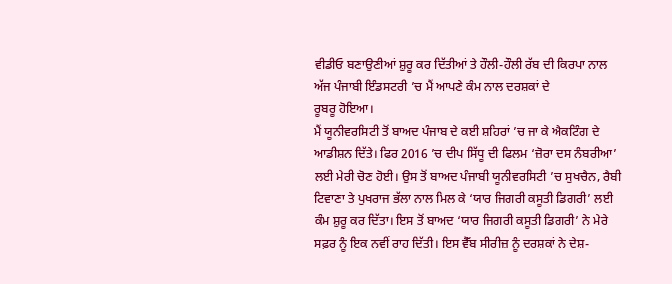ਵੀਡੀਓ ਬਣਾਉਣੀਆਂ ਸ਼ੁਰੂ ਕਰ ਦਿੱਤੀਆਂ ਤੇ ਹੌਲੀ-ਹੌਲੀ ਰੱਬ ਦੀ ਕਿਰਪਾ ਨਾਲ ਅੱਜ ਪੰਜਾਬੀ ਇੰਡਸਟਰੀ ’ਚ ਮੈਂ ਆਪਣੇ ਕੰਮ ਨਾਲ ਦਰਸ਼ਕਾਂ ਦੇ
ਰੂਬਰੂ ਹੋਇਆ।
ਮੈਂ ਯੂਨੀਵਰਸਿਟੀ ਤੋਂ ਬਾਅਦ ਪੰਜਾਬ ਦੇ ਕਈ ਸ਼ਹਿਰਾਂ ’ਚ ਜਾ ਕੇ ਐਕਟਿੰਗ ਦੇ ਆਡੀਸ਼ਨ ਦਿੱਤੇ। ਫਿਰ 2016 ’ਚ ਦੀਪ ਸਿੱਧੂ ਦੀ ਫਿਲਮ ‘ਜ਼ੋਰਾ ਦਸ ਨੰਬਰੀਆ’ ਲਈ ਮੇਰੀ ਚੋਣ ਹੋਈ। ਉਸ ਤੋਂ ਬਾਅਦ ਪੰਜਾਬੀ ਯੂਨੀਵਰਸਿਟੀ ’ਚ ਸੁਖਚੈਨ, ਰੈਬੀ ਟਿਵਾਣਾ ਤੇ ਪੁਖਰਾਜ ਭੱਲਾ ਨਾਲ ਮਿਲ ਕੇ ‘ਯਾਰ ਜਿਗਰੀ ਕਸੂਤੀ ਡਿਗਰੀ’ ਲਈ ਕੰਮ ਸ਼ੁਰੂ ਕਰ ਦਿੱਤਾ। ਇਸ ਤੋਂ ਬਾਅਦ ‘ਯਾਰ ਜਿਗਰੀ ਕਸੂਤੀ ਡਿਗਰੀ’ ਨੇ ਮੇਰੇ ਸਫ਼ਰ ਨੂੰ ਇਕ ਨਵੀਂ ਰਾਹ ਦਿੱਤੀ। ਇਸ ਵੈੱਬ ਸੀਰੀਜ਼ ਨੂੰ ਦਰਸ਼ਕਾਂ ਨੇ ਦੇਸ਼-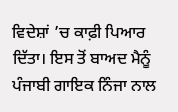ਵਿਦੇਸ਼ਾਂ ’ਚ ਕਾਫ਼ੀ ਪਿਆਰ ਦਿੱਤਾ। ਇਸ ਤੋਂ ਬਾਅਦ ਮੈਨੂੰ ਪੰਜਾਬੀ ਗਾਇਕ ਨਿੰਜਾ ਨਾਲ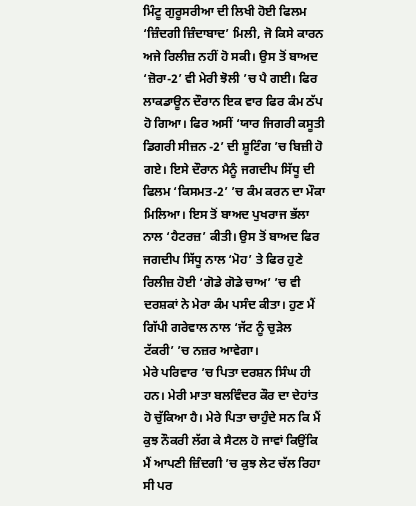ਮਿੰਟੂ ਗੁਰੂਸਰੀਆ ਦੀ ਲਿਖੀ ਹੋਈ ਫਿਲਮ ‘ਜ਼ਿੰਦਗੀ ਜ਼ਿੰਦਾਬਾਦ’ ਮਿਲੀ, ਜੋ ਕਿਸੇ ਕਾਰਨ ਅਜੇ ਰਿਲੀਜ਼ ਨਹੀਂ ਹੋ ਸਕੀ। ਉਸ ਤੋਂ ਬਾਅਦ ‘ਜ਼ੋਰਾ-2’ ਵੀ ਮੇਰੀ ਝੋਲੀ ’ਚ ਪੈ ਗਈ। ਫਿਰ ਲਾਕਡਾਊਨ ਦੌਰਾਨ ਇਕ ਵਾਰ ਫਿਰ ਕੰਮ ਠੱਪ ਹੋ ਗਿਆ। ਫਿਰ ਅਸੀਂ ‘ਯਾਰ ਜਿਗਰੀ ਕਸੂਤੀ ਡਿਗਰੀ ਸੀਜ਼ਨ -2’ ਦੀ ਸ਼ੂਟਿੰਗ ’ਚ ਬਿਜ਼ੀ ਹੋ ਗਏ। ਇਸੇ ਦੌਰਾਨ ਮੈਨੂੰ ਜਗਦੀਪ ਸਿੱਧੂ ਦੀ ਫਿਲਮ ‘ਕਿਸਮਤ-2’ ’ਚ ਕੰਮ ਕਰਨ ਦਾ ਮੌਕਾ ਮਿਲਿਆ। ਇਸ ਤੋਂ ਬਾਅਦ ਪੁਖਰਾਜ ਭੱਲਾ ਨਾਲ ‘ਹੈਟਰਜ਼’ ਕੀਤੀ। ਉਸ ਤੋਂ ਬਾਅਦ ਫਿਰ ਜਗਦੀਪ ਸਿੱਧੂ ਨਾਲ ‘ਮੋਹ’ ਤੇ ਫਿਰ ਹੁਣੇ ਰਿਲੀਜ਼ ਹੋਈ ‘ਗੋਡੇ ਗੋਡੇ ਚਾਅ’ ’ਚ ਵੀ ਦਰਸ਼ਕਾਂ ਨੇ ਮੇਰਾ ਕੰਮ ਪਸੰਦ ਕੀਤਾ। ਹੁਣ ਮੈਂ ਗਿੱਪੀ ਗਰੇਵਾਲ ਨਾਲ ‘ਜੱਟ ਨੂੰ ਚੁੜੇਲ ਟੱਕਰੀ’ ’ਚ ਨਜ਼ਰ ਆਵੇਗਾ।
ਮੇਰੇ ਪਰਿਵਾਰ ’ਚ ਪਿਤਾ ਦਰਸ਼ਨ ਸਿੰਘ ਹੀ ਹਨ। ਮੇਰੀ ਮਾਤਾ ਬਲਵਿੰਦਰ ਕੌਰ ਦਾ ਦੇਹਾਂਤ ਹੋ ਚੁੱਕਿਆ ਹੈ। ਮੇਰੇ ਪਿਤਾ ਚਾਹੁੰਦੇ ਸਨ ਕਿ ਮੈਂ ਕੁਝ ਨੌਕਰੀ ਲੱਗ ਕੇ ਸੈਟਲ ਹੋ ਜਾਵਾਂ ਕਿਉਂਕਿ ਮੈਂ ਆਪਣੀ ਜ਼ਿੰਦਗੀ ’ਚ ਕੁਝ ਲੇਟ ਚੱਲ ਰਿਹਾ ਸੀ ਪਰ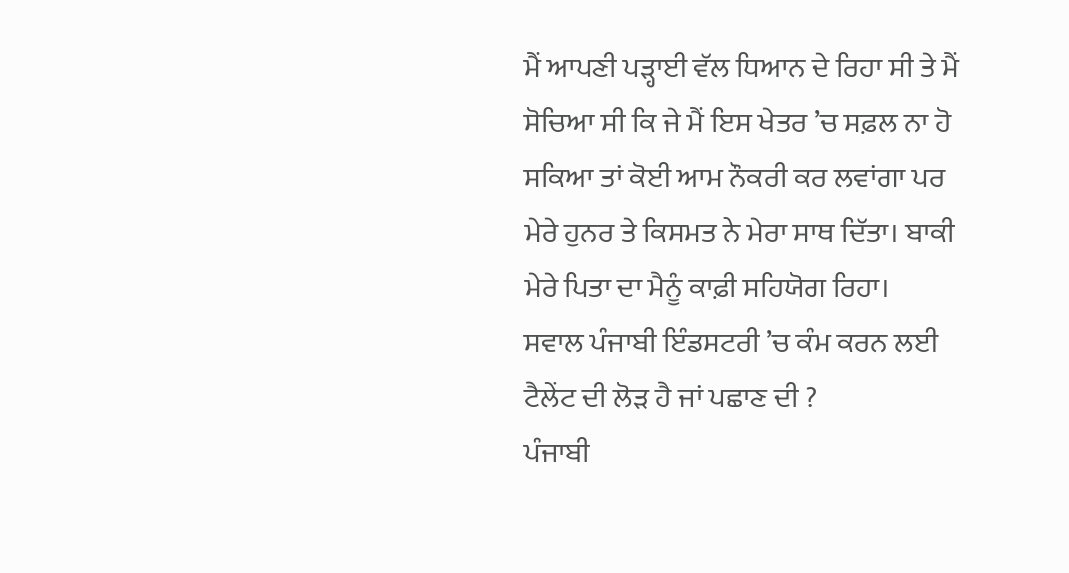ਮੈਂ ਆਪਣੀ ਪੜ੍ਹਾਈ ਵੱਲ ਧਿਆਨ ਦੇ ਰਿਹਾ ਸੀ ਤੇ ਮੈਂ ਸੋਚਿਆ ਸੀ ਕਿ ਜੇ ਮੈਂ ਇਸ ਖੇਤਰ ’ਚ ਸਫ਼ਲ ਨਾ ਹੋ ਸਕਿਆ ਤਾਂ ਕੋਈ ਆਮ ਨੌਕਰੀ ਕਰ ਲਵਾਂਗਾ ਪਰ ਮੇਰੇ ਹੁਨਰ ਤੇ ਕਿਸਮਤ ਨੇ ਮੇਰਾ ਸਾਥ ਦਿੱਤਾ। ਬਾਕੀ ਮੇਰੇ ਪਿਤਾ ਦਾ ਮੈਨੂੰ ਕਾਫ਼ੀ ਸਹਿਯੋਗ ਰਿਹਾ।
ਸਵਾਲ ਪੰਜਾਬੀ ਇੰਡਸਟਰੀ ’ਚ ਕੰਮ ਕਰਨ ਲਈ ਟੈਲੇਂਟ ਦੀ ਲੋੜ ਹੈ ਜਾਂ ਪਛਾਣ ਦੀ ?
ਪੰਜਾਬੀ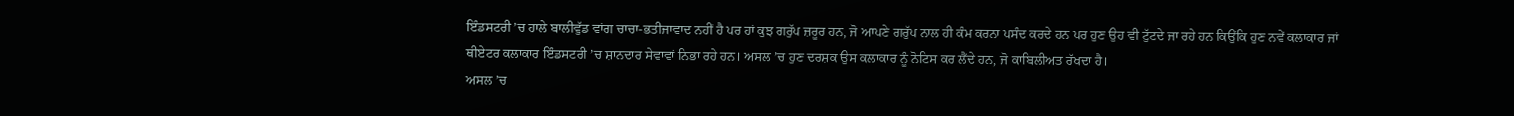ਇੰਡਸਟਰੀ ’ਚ ਹਾਲੇ ਬਾਲੀਵੁੱਡ ਵਾਂਗ ਚਾਚਾ-ਭਤੀਜਾਵਾਦ ਨਹੀਂ ਹੈ ਪਰ ਹਾਂ ਕੁਝ ਗਰੁੱਪ ਜ਼ਰੂਰ ਹਨ, ਜੋ ਆਪਣੇ ਗਰੁੱਪ ਨਾਲ ਹੀ ਕੰਮ ਕਰਨਾ ਪਸੰਦ ਕਰਦੇ ਹਨ ਪਰ ਹੁਣ ਉਹ ਵੀ ਟੁੱਟਦੇ ਜਾ ਰਹੇ ਹਨ ਕਿਉਂਕਿ ਹੁਣ ਨਵੇਂ ਕਲਾਕਾਰ ਜਾਂ ਥੀਏਟਰ ਕਲਾਕਾਰ ਇੰਡਸਟਰੀ ’ਚ ਸ਼ਾਨਦਾਰ ਸੇਵਾਵਾਂ ਨਿਭਾ ਰਹੇ ਹਨ। ਅਸਲ ’ਚ ਹੁਣ ਦਰਸ਼ਕ ਉਸ ਕਲਾਕਾਰ ਨੂੰ ਨੋਟਿਸ ਕਰ ਲੈਂਦੇ ਹਨ, ਜੋ ਕਾਬਿਲੀਅਤ ਰੱਖਦਾ ਹੈ।
ਅਸਲ ’ਚ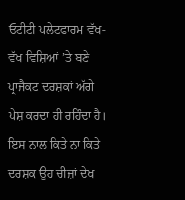ਓਟੀਟੀ ਪਲੇਟਫਾਰਮ ਵੱਖ-ਵੱਖ ਵਿਸ਼ਿਆਂ ’ਤੇ ਬਣੇ ਪ੍ਰਾਜੈਕਟ ਦਰਸ਼ਕਾਂ ਅੱਗੇ ਪੇਸ਼ ਕਰਦਾ ਹੀ ਰਹਿੰਦਾ ਹੈ। ਇਸ ਨਾਲ ਕਿਤੇ ਨਾ ਕਿਤੇ ਦਰਸ਼ਕ ਉਹ ਚੀਜ਼ਾਂ ਦੇਖ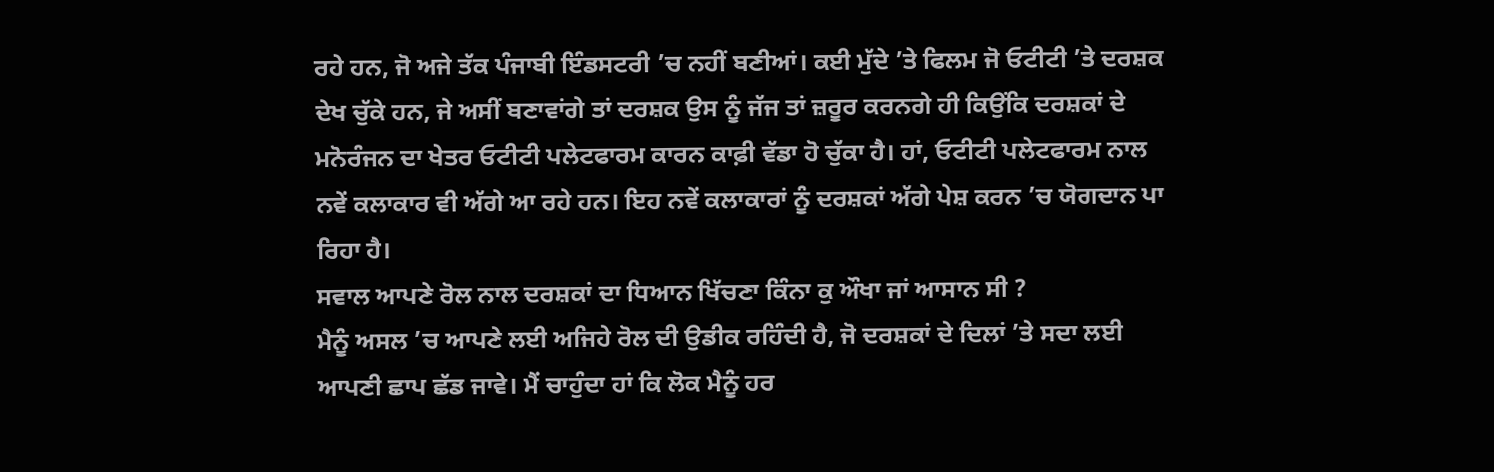ਰਹੇ ਹਨ, ਜੋ ਅਜੇ ਤੱਕ ਪੰਜਾਬੀ ਇੰਡਸਟਰੀ ’ਚ ਨਹੀਂ ਬਣੀਆਂ। ਕਈ ਮੁੱਦੇ ’ਤੇ ਫਿਲਮ ਜੋ ਓਟੀਟੀ ’ਤੇ ਦਰਸ਼ਕ ਦੇਖ ਚੁੱਕੇ ਹਨ, ਜੇ ਅਸੀਂ ਬਣਾਵਾਂਗੇ ਤਾਂ ਦਰਸ਼ਕ ਉਸ ਨੂੰ ਜੱਜ ਤਾਂ ਜ਼ਰੂਰ ਕਰਨਗੇ ਹੀ ਕਿਉਂਕਿ ਦਰਸ਼ਕਾਂ ਦੇ ਮਨੋਰੰਜਨ ਦਾ ਖੇਤਰ ਓਟੀਟੀ ਪਲੇਟਫਾਰਮ ਕਾਰਨ ਕਾਫ਼ੀ ਵੱਡਾ ਹੋ ਚੁੱਕਾ ਹੈ। ਹਾਂ, ਓਟੀਟੀ ਪਲੇਟਫਾਰਮ ਨਾਲ ਨਵੇਂ ਕਲਾਕਾਰ ਵੀ ਅੱਗੇ ਆ ਰਹੇ ਹਨ। ਇਹ ਨਵੇਂ ਕਲਾਕਾਰਾਂ ਨੂੰ ਦਰਸ਼ਕਾਂ ਅੱਗੇ ਪੇਸ਼ ਕਰਨ ’ਚ ਯੋਗਦਾਨ ਪਾ ਰਿਹਾ ਹੈ।
ਸਵਾਲ ਆਪਣੇ ਰੋਲ ਨਾਲ ਦਰਸ਼ਕਾਂ ਦਾ ਧਿਆਨ ਖਿੱਚਣਾ ਕਿੰਨਾ ਕੁ ਔਖਾ ਜਾਂ ਆਸਾਨ ਸੀ ?
ਮੈਨੂੰ ਅਸਲ ’ਚ ਆਪਣੇ ਲਈ ਅਜਿਹੇ ਰੋਲ ਦੀ ਉਡੀਕ ਰਹਿੰਦੀ ਹੈ, ਜੋ ਦਰਸ਼ਕਾਂ ਦੇ ਦਿਲਾਂ ’ਤੇ ਸਦਾ ਲਈ ਆਪਣੀ ਛਾਪ ਛੱਡ ਜਾਵੇ। ਮੈਂ ਚਾਹੁੰਦਾ ਹਾਂ ਕਿ ਲੋਕ ਮੈਨੂੰ ਹਰ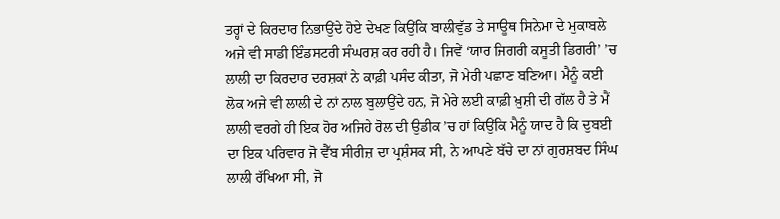ਤਰ੍ਹਾਂ ਦੇ ਕਿਰਦਾਰ ਨਿਭਾਉਂਦੇ ਹੋਏ ਦੇਖਣ ਕਿਉਂਕਿ ਬਾਲੀਵੁੱਡ ਤੇ ਸਾਊਥ ਸਿਨੇਮਾ ਦੇ ਮੁਕਾਬਲੇ ਅਜੇ ਵੀ ਸਾਡੀ ਇੰਡਸਟਰੀ ਸੰਘਰਸ਼ ਕਰ ਰਹੀ ਹੈ। ਜਿਵੇਂ ‘ਯਾਰ ਜਿਗਰੀ ਕਸੂਤੀ ਡਿਗਰੀ’ ’ਚ ਲਾਲੀ ਦਾ ਕਿਰਦਾਰ ਦਰਸ਼ਕਾਂ ਨੇ ਕਾਫ਼ੀ ਪਸੰਦ ਕੀਤਾ, ਜੋ ਮੇਰੀ ਪਛਾਣ ਬਣਿਆ। ਮੈਨੂੰ ਕਈ ਲੋਕ ਅਜੇ ਵੀ ਲਾਲੀ ਦੇ ਨਾਂ ਨਾਲ ਬੁਲਾਉਂਦੇ ਹਨ, ਜੋ ਮੇਰੇ ਲਈ ਕਾਫ਼ੀ ਖ਼ੁਸ਼ੀ ਦੀ ਗੱਲ ਹੈ ਤੇ ਮੈਂ ਲਾਲੀ ਵਰਗੇ ਹੀ ਇਕ ਹੋਰ ਅਜਿਹੇ ਰੋਲ ਦੀ ਉਡੀਕ ’ਚ ਹਾਂ ਕਿਉਂਕਿ ਮੈਨੂੰ ਯਾਦ ਹੈ ਕਿ ਦੁਬਈ ਦਾ ਇਕ ਪਰਿਵਾਰ ਜੋ ਵੈੱਬ ਸੀਰੀਜ਼ ਦਾ ਪ੍ਰਸ਼ੰਸਕ ਸੀ, ਨੇ ਆਪਣੇ ਬੱਚੇ ਦਾ ਨਾਂ ਗੁਰਸ਼ਬਦ ਸਿੰਘ ਲਾਲੀ ਰੱਖਿਆ ਸੀ, ਜੋ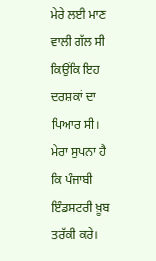ਮੇਰੇ ਲਈ ਮਾਣ ਵਾਲੀ ਗੱਲ ਸੀ ਕਿਉਂਕਿ ਇਹ ਦਰਸ਼ਕਾਂ ਦਾ ਪਿਆਰ ਸੀ।
ਮੇਰਾ ਸੁਪਨਾ ਹੈ ਕਿ ਪੰਜਾਬੀ ਇੰਡਸਟਰੀ ਖ਼ੂਬ ਤਰੱਕੀ ਕਰੇ।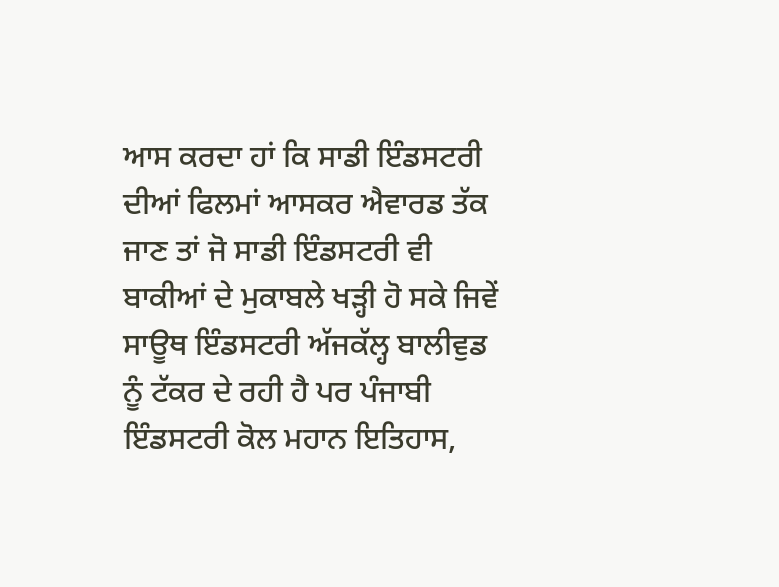ਆਸ ਕਰਦਾ ਹਾਂ ਕਿ ਸਾਡੀ ਇੰਡਸਟਰੀ ਦੀਆਂ ਫਿਲਮਾਂ ਆਸਕਰ ਐਵਾਰਡ ਤੱਕ ਜਾਣ ਤਾਂ ਜੋ ਸਾਡੀ ਇੰਡਸਟਰੀ ਵੀ ਬਾਕੀਆਂ ਦੇ ਮੁਕਾਬਲੇ ਖੜ੍ਹੀ ਹੋ ਸਕੇ ਜਿਵੇਂ ਸਾਊਥ ਇੰਡਸਟਰੀ ਅੱਜਕੱਲ੍ਹ ਬਾਲੀਵੁਡ ਨੂੰ ਟੱਕਰ ਦੇ ਰਹੀ ਹੈ ਪਰ ਪੰਜਾਬੀ ਇੰਡਸਟਰੀ ਕੋਲ ਮਹਾਨ ਇਤਿਹਾਸ,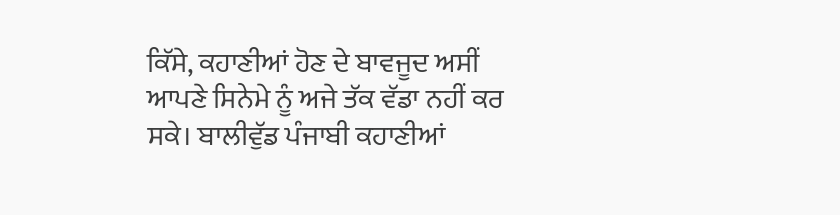ਕਿੱਸੇ, ਕਹਾਣੀਆਂ ਹੋਣ ਦੇ ਬਾਵਜੂਦ ਅਸੀਂ ਆਪਣੇ ਸਿਨੇਮੇ ਨੂੰ ਅਜੇ ਤੱਕ ਵੱਡਾ ਨਹੀਂ ਕਰ ਸਕੇ। ਬਾਲੀਵੁੱਡ ਪੰਜਾਬੀ ਕਹਾਣੀਆਂ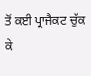ਤੋਂ ਕਈ ਪ੍ਰਾਜੈਕਟ ਚੁੱਕ ਕੇ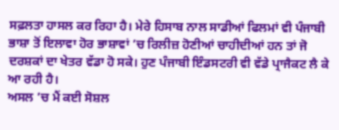ਸਫ਼ਲਤਾ ਹਾਸਲ ਕਰ ਰਿਹਾ ਹੈ। ਮੇਰੇ ਹਿਸਾਬ ਨਾਲ ਸਾਡੀਆਂ ਫਿਲਮਾਂ ਵੀ ਪੰਜਾਬੀ ਭਾਸ਼ਾ ਤੋਂ ਇਲਾਵਾ ਹੋਰ ਭਾਸ਼ਾਵਾਂ ’ਚ ਰਿਲੀਜ਼ ਹੋਣੀਆਂ ਚਾਹੀਦੀਆਂ ਹਨ ਤਾਂ ਜੋ ਦਰਸ਼ਕਾਂ ਦਾ ਖੇਤਰ ਵੱਡਾ ਹੋ ਸਕੇ। ਹੁਣ ਪੰਜਾਬੀ ਇੰਡਸਟਰੀ ਵੀ ਵੱਡੇ ਪ੍ਰਾਜੈਕਟ ਲੈ ਕੇ ਆ ਰਹੀ ਹੈ।
ਅਸਲ ’ਚ ਮੈਂ ਕਈ ਸੋਸ਼ਲ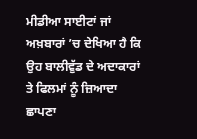ਮੀਡੀਆ ਸਾਈਟਾਂ ਜਾਂ ਅਖ਼ਬਾਰਾਂ ’ਚ ਦੇਖਿਆ ਹੈ ਕਿ ਉਹ ਬਾਲੀਵੁੱਡ ਦੇ ਅਦਾਕਾਰਾਂ ਤੇ ਫਿਲਮਾਂ ਨੂੰ ਜ਼ਿਆਦਾ ਛਾਪਣਾ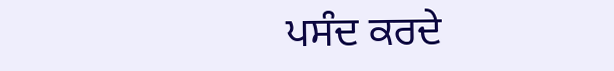ਪਸੰਦ ਕਰਦੇ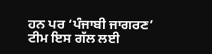ਹਨ ਪਰ ‘ਪੰਜਾਬੀ ਜਾਗਰਣ’ ਟੀਮ ਇਸ ਗੱਲ ਲਈ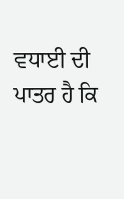ਵਧਾਈ ਦੀ ਪਾਤਰ ਹੈ ਕਿ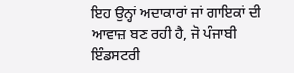ਇਹ ਉਨ੍ਹਾਂ ਅਦਾਕਾਰਾਂ ਜਾਂ ਗਾਇਕਾਂ ਦੀ ਆਵਾਜ਼ ਬਣ ਰਹੀ ਹੈ, ਜੋ ਪੰਜਾਬੀ ਇੰਡਸਟਰੀ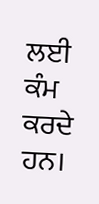ਲਈ ਕੰਮ ਕਰਦੇ ਹਨ।